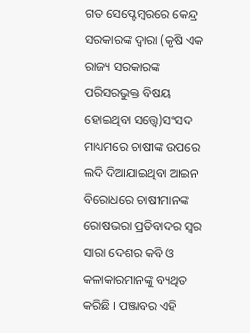ଗତ ସେପ୍ଟେମ୍ବରରେ କେନ୍ଦ୍ର ସରକାରଙ୍କ ଦ୍ୱାରା (କୃଷି ଏକ ରାଜ୍ୟ ସରକାରଙ୍କ ପରିସରଭୁକ୍ତ ବିଷୟ ହୋଇଥିବା ସତ୍ତ୍ୱେ)ସଂସଦ ମାଧ୍ୟମରେ ଚାଷୀଙ୍କ ଉପରେ ଲଦି ଦିଆଯାଇଥିବା ଆଇନ ବିରୋଧରେ ଚାଷୀମାନଙ୍କ ରୋଷଭରା ପ୍ରତିବାଦର ସ୍ୱର ସାରା ଦେଶର କବି ଓ କଳାକାରମାନଙ୍କୁ ବ୍ୟଥିତ କରିଛି । ପଞ୍ଜାବର ଏହି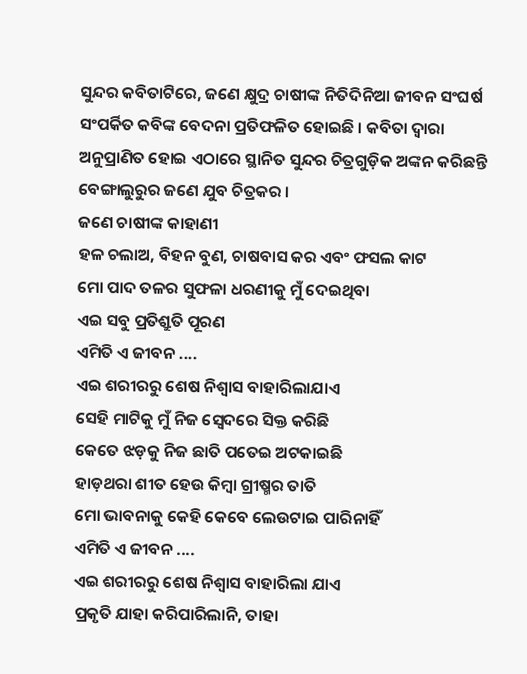ସୁନ୍ଦର କବିତାଟିରେ, ଜଣେ କ୍ଷୁଦ୍ର ଚାଷୀଙ୍କ ନିତିଦିନିଆ ଜୀବନ ସଂଘର୍ଷ ସଂପର୍କିତ କବିଙ୍କ ବେଦନା ପ୍ରତିଫଳିତ ହୋଇଛି । କବିତା ଦ୍ୱାରା ଅନୁପ୍ରାଣିତ ହୋଇ ଏଠାରେ ସ୍ଥାନିତ ସୁନ୍ଦର ଚିତ୍ରଗୁଡ଼ିକ ଅଙ୍କନ କରିଛନ୍ତି ବେଙ୍ଗାଲୁରୁର ଜଣେ ଯୁବ ଚିତ୍ରକର ।
ଜଣେ ଚାଷୀଙ୍କ କାହାଣୀ
ହଳ ଚଲାଅ, ବିହନ ବୁଣ, ଚାଷବାସ କର ଏବଂ ଫସଲ କାଟ
ମୋ ପାଦ ତଳର ସୁଫଳା ଧରଣୀକୁ ମୁଁ ଦେଇଥିବା
ଏଇ ସବୁ ପ୍ରତିଶ୍ରୁତି ପୂରଣ
ଏମିତି ଏ ଜୀବନ ....
ଏଇ ଶରୀରରୁ ଶେଷ ନିଶ୍ୱାସ ବାହାରିଲାଯାଏ
ସେହି ମାଟିକୁ ମୁଁ ନିଜ ସ୍ୱେଦରେ ସିକ୍ତ କରିଛି
କେତେ ଝଡ଼କୁ ନିଜ ଛାତି ପତେଇ ଅଟକାଇଛି
ହାଡ଼ଥରା ଶୀତ ହେଉ କିମ୍ବା ଗ୍ରୀଷ୍ମର ତାତି
ମୋ ଭାବନାକୁ କେହି କେବେ ଲେଉଟାଇ ପାରିନାହିଁ
ଏମିତି ଏ ଜୀବନ ....
ଏଇ ଶରୀରରୁ ଶେଷ ନିଶ୍ୱାସ ବାହାରିଲା ଯାଏ
ପ୍ରକୃତି ଯାହା କରିପାରିଲାନି, ତାହା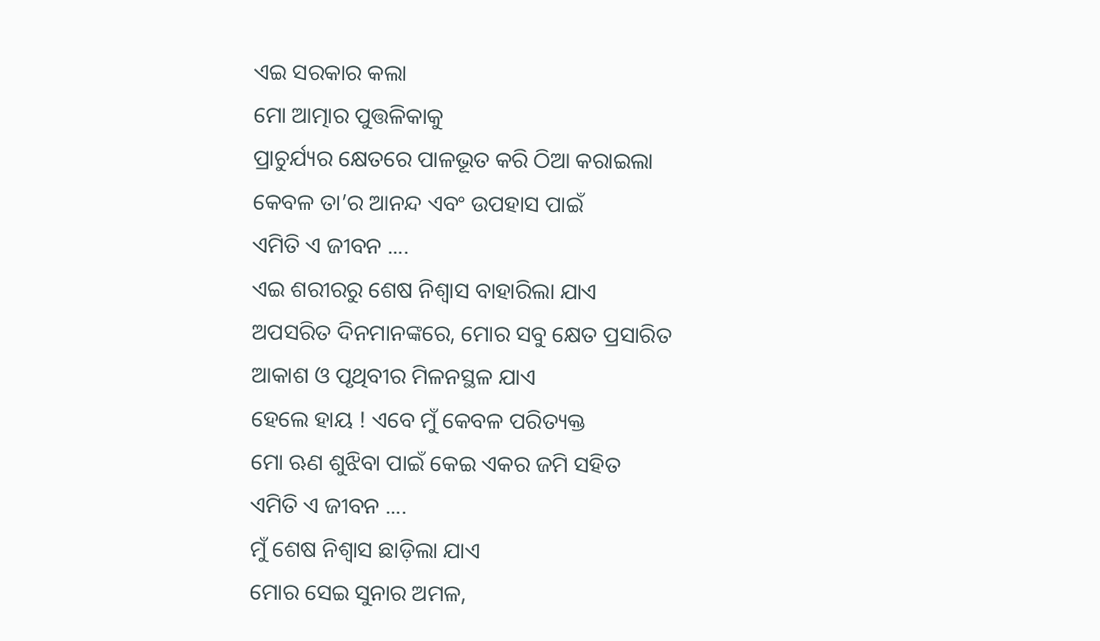ଏଇ ସରକାର କଲା
ମୋ ଆତ୍ମାର ପୁତ୍ତଳିକାକୁ
ପ୍ରାଚୁର୍ଯ୍ୟର କ୍ଷେତରେ ପାଳଭୂତ କରି ଠିଆ କରାଇଲା
କେବଳ ତା’ର ଆନନ୍ଦ ଏବଂ ଉପହାସ ପାଇଁ
ଏମିତି ଏ ଜୀବନ ....
ଏଇ ଶରୀରରୁ ଶେଷ ନିଶ୍ୱାସ ବାହାରିଲା ଯାଏ
ଅପସରିତ ଦିନମାନଙ୍କରେ, ମୋର ସବୁ କ୍ଷେତ ପ୍ରସାରିତ
ଆକାଶ ଓ ପୃଥିବୀର ମିଳନସ୍ଥଳ ଯାଏ
ହେଲେ ହାୟ ! ଏବେ ମୁଁ କେବଳ ପରିତ୍ୟକ୍ତ
ମୋ ଋଣ ଶୁଝିବା ପାଇଁ କେଇ ଏକର ଜମି ସହିତ
ଏମିତି ଏ ଜୀବନ ....
ମୁଁ ଶେଷ ନିଶ୍ୱାସ ଛାଡ଼ିଲା ଯାଏ
ମୋର ସେଇ ସୁନାର ଅମଳ,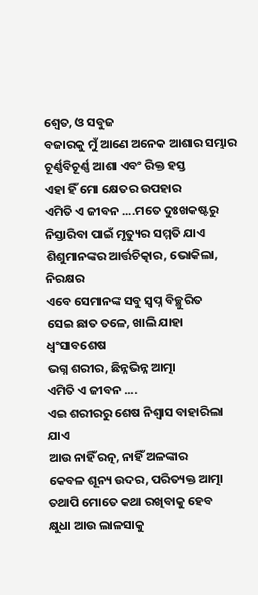ଶ୍ୱେତ, ଓ ସବୁଜ
ବଜାରକୁ ମୁଁ ଆଣେ ଅନେକ ଆଶାର ସମ୍ଭାର
ଚୂର୍ଣ୍ଣବିଚୂର୍ଣ୍ଣ ଆଶା ଏବଂ ରିକ୍ତ ହସ୍ତ
ଏହା ହିଁ ମୋ କ୍ଷେତର ଉପହାର
ଏମିତି ଏ ଜୀବନ ....ମତେ ଦୁଃଖକଷ୍ଟରୁ
ନିସ୍ତାରିବା ପାଇଁ ମୃତ୍ୟୁର ସମ୍ମତି ଯାଏ
ଶିଶୁମାନଙ୍କର ଆର୍ତ୍ତଚିତ୍କାର, ଭୋକିଲା, ନିରକ୍ଷର
ଏବେ ସେମାନଙ୍କ ସବୁ ସ୍ୱପ୍ନ ବିଚ୍ଛୁରିତ
ସେଇ ଛାତ ତଳେ, ଖାଲି ଯାହା ଧ୍ୱଂସାବଶେଷ
ଭଗ୍ନ ଶରୀର, ଛିନ୍ନଭିନ୍ନ ଆତ୍ମା
ଏମିତି ଏ ଜୀବନ ....
ଏଇ ଶରୀରରୁ ଶେଷ ନିଶ୍ୱାସ ବାହାରିଲା ଯାଏ
ଆଉ ନାହିଁ ରତ୍ନ, ନାହିଁ ଅଳଙ୍କାର
କେବଳ ଶୂନ୍ୟ ଉଦର, ପରିତ୍ୟକ୍ତ ଆତ୍ମା
ତଥାପି ମୋତେ କଥା ରଖିବାକୁ ହେବ
କ୍ଷୁଧା ଆଉ ଲାଳସାକୁ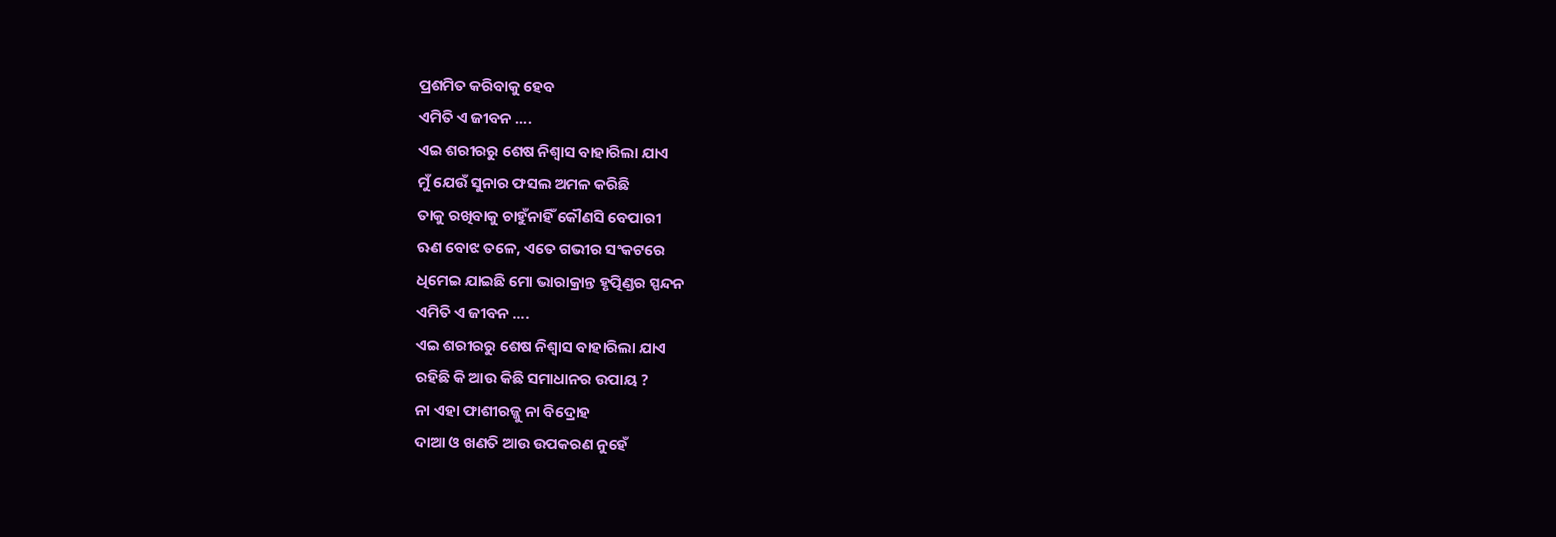ପ୍ରଶମିତ କରିବାକୁ ହେବ
ଏମିତି ଏ ଜୀବନ ....
ଏଇ ଶରୀରରୁ ଶେଷ ନିଶ୍ୱାସ ବାହାରିଲା ଯାଏ
ମୁଁ ଯେଉଁ ସୁନାର ଫସଲ ଅମଳ କରିଛି
ତାକୁ ରଖିବାକୁ ଚାହୁଁନାହିଁ କୌଣସି ବେପାରୀ
ଋଣ ବୋଝ ତଳେ, ଏତେ ଗଭୀର ସଂକଟରେ
ଧିମେଇ ଯାଇଛି ମୋ ଭାରାକ୍ରାନ୍ତ ହୃତ୍ପିଣ୍ଡର ସ୍ପନ୍ଦନ
ଏମିତି ଏ ଜୀବନ ....
ଏଇ ଶରୀରରୁ ଶେଷ ନିଶ୍ୱାସ ବାହାରିଲା ଯାଏ
ରହିଛି କି ଆଉ କିଛି ସମାଧାନର ଉପାୟ ?
ନା ଏହା ଫାଶୀରଜ୍ଜୁ ନା ବିଦ୍ରୋହ
ଦାଆ ଓ ଖଣତି ଆଉ ଉପକରଣ ନୁହେଁ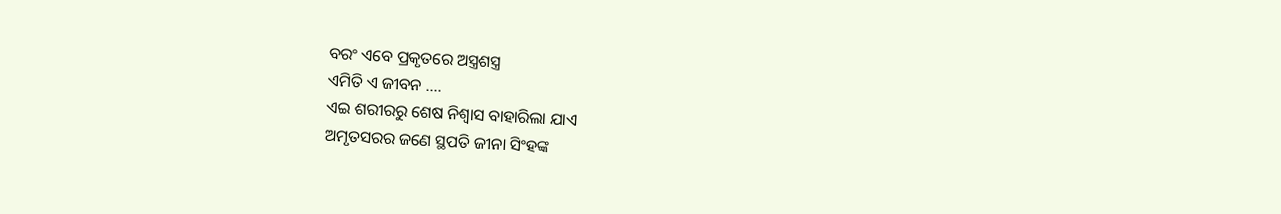ବରଂ ଏବେ ପ୍ରକୃତରେ ଅସ୍ତ୍ରଶସ୍ତ୍ର
ଏମିତି ଏ ଜୀବନ ....
ଏଇ ଶରୀରରୁ ଶେଷ ନିଶ୍ୱାସ ବାହାରିଲା ଯାଏ
ଅମୃତସରର ଜଣେ ସ୍ଥପତି ଜୀନା ସିଂହଙ୍କ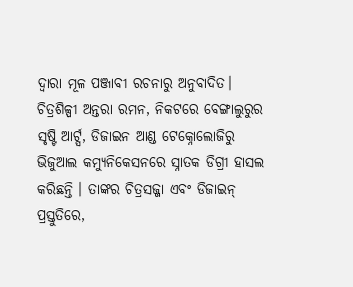ଦ୍ୱାରା ମୂଳ ପଞ୍ଜାବୀ ରଚନାରୁ ଅନୁବାଦିତ।
ଚିତ୍ରଶିଳ୍ପୀ ଅନ୍ତରା ରମନ, ନିକଟରେ ବେଙ୍ଗାଲୁରୁର ସୃଷ୍ଟି ଆର୍ଟ୍ସ, ଡିଜାଇନ ଆଣ୍ଡ ଟେକ୍ନୋଲୋଜିରୁ ଭିଜୁଆଲ କମ୍ୟୁନିକେସନରେ ସ୍ନାତକ ଡିଗ୍ରୀ ହାସଲ କରିଛନ୍ତି । ତାଙ୍କର ଚିତ୍ରସଜ୍ଜା ଏବଂ ଡିଜାଇନ୍ ପ୍ରସ୍ତୁତିରେ,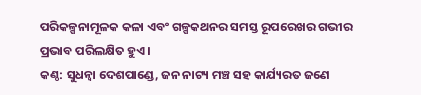ପରିକଳ୍ପନାମୂଳକ କଳା ଏବଂ ଗଳ୍ପକଥନର ସମସ୍ତ ରୂପରେଖର ଗଭୀର ପ୍ରଭାବ ପରିଲକ୍ଷିତ ହୁଏ ।
କଣ୍ଠ: ସୁଧନ୍ୱା ଦେଶପାଣ୍ଡେ, ଜନ ନାଟ୍ୟ ମଞ୍ଚ ସହ କାର୍ଯ୍ୟରତ ଜଣେ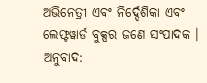ଅଭିନେତ୍ରୀ ଏବଂ ନିର୍ଦ୍ଦେଶିକା ଏବଂ ଲେଫ୍ଟୱାର୍ଡ ବୁକ୍ସର ଜଣେ ସଂପାଦକ ।
ଅନୁବାଦ: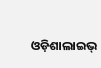ଓଡ଼ିଶାଲାଇଭ୍